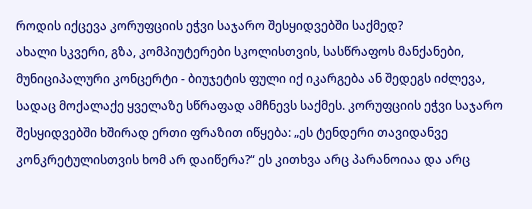როდის იქცევა კორუფციის ეჭვი საჯარო შესყიდვებში საქმედ?
ახალი სკვერი, გზა, კომპიუტერები სკოლისთვის, სასწრაფოს მანქანები, მუნიციპალური კონცერტი - ბიუჯეტის ფული იქ იკარგება ან შედეგს იძლევა, სადაც მოქალაქე ყველაზე სწრაფად ამჩნევს საქმეს. კორუფციის ეჭვი საჯარო შესყიდვებში ხშირად ერთი ფრაზით იწყება: „ეს ტენდერი თავიდანვე კონკრეტულისთვის ხომ არ დაიწერა?“ ეს კითხვა არც პარანოიაა და არც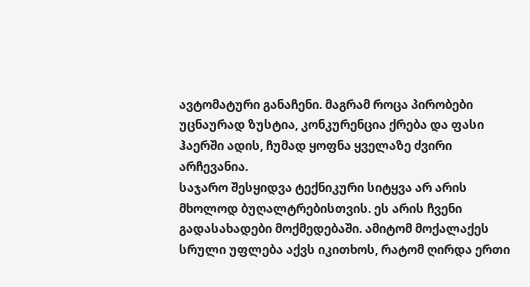ავტომატური განაჩენი. მაგრამ როცა პირობები უცნაურად ზუსტია, კონკურენცია ქრება და ფასი ჰაერში ადის, ჩუმად ყოფნა ყველაზე ძვირი არჩევანია.
საჯარო შესყიდვა ტექნიკური სიტყვა არ არის მხოლოდ ბუღალტრებისთვის. ეს არის ჩვენი გადასახადები მოქმედებაში. ამიტომ მოქალაქეს სრული უფლება აქვს იკითხოს, რატომ ღირდა ერთი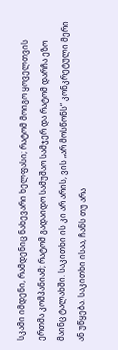სკამი იმდენი, რამდენიც ნახევარი ხელფასი; რატომ მოიგო ყოველთვის ერთმა კომპანიამ; რატომ გადაიდო სამუშაო სამჯერ და რატომ დარჩა ეზო მაინც ტალახში. საკითხი ის კი არ არის, ვის „არ მოსწონს“ კონკრეტული მერი ან უწყება. საკითხი ისაა, ჩანს თუ არა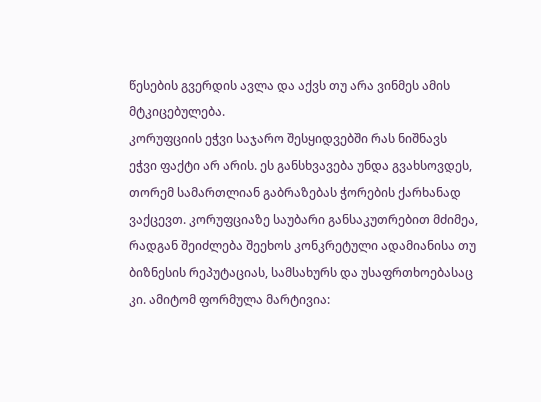წესების გვერდის ავლა და აქვს თუ არა ვინმეს ამის მტკიცებულება.
კორუფციის ეჭვი საჯარო შესყიდვებში რას ნიშნავს
ეჭვი ფაქტი არ არის. ეს განსხვავება უნდა გვახსოვდეს, თორემ სამართლიან გაბრაზებას ჭორების ქარხანად ვაქცევთ. კორუფციაზე საუბარი განსაკუთრებით მძიმეა, რადგან შეიძლება შეეხოს კონკრეტული ადამიანისა თუ ბიზნესის რეპუტაციას, სამსახურს და უსაფრთხოებასაც კი. ამიტომ ფორმულა მარტივია: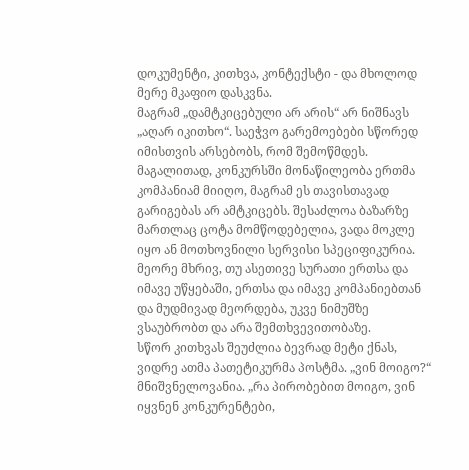დოკუმენტი, კითხვა, კონტექსტი - და მხოლოდ მერე მკაფიო დასკვნა.
მაგრამ „დამტკიცებული არ არის“ არ ნიშნავს „აღარ იკითხო“. საეჭვო გარემოებები სწორედ იმისთვის არსებობს, რომ შემოწმდეს. მაგალითად, კონკურსში მონაწილეობა ერთმა კომპანიამ მიიღო, მაგრამ ეს თავისთავად გარიგებას არ ამტკიცებს. შესაძლოა ბაზარზე მართლაც ცოტა მომწოდებელია, ვადა მოკლე იყო ან მოთხოვნილი სერვისი სპეციფიკურია. მეორე მხრივ, თუ ასეთივე სურათი ერთსა და იმავე უწყებაში, ერთსა და იმავე კომპანიებთან და მუდმივად მეორდება, უკვე ნიმუშზე ვსაუბრობთ და არა შემთხვევითობაზე.
სწორ კითხვას შეუძლია ბევრად მეტი ქნას, ვიდრე ათმა პათეტიკურმა პოსტმა. „ვინ მოიგო?“ მნიშვნელოვანია. „რა პირობებით მოიგო, ვინ იყვნენ კონკურენტები,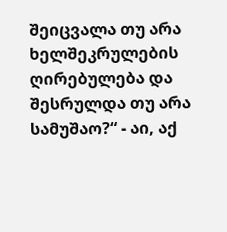შეიცვალა თუ არა ხელშეკრულების ღირებულება და შესრულდა თუ არა სამუშაო?“ - აი, აქ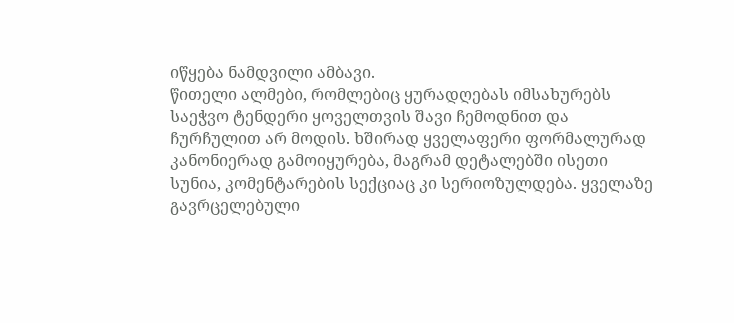იწყება ნამდვილი ამბავი.
წითელი ალმები, რომლებიც ყურადღებას იმსახურებს
საეჭვო ტენდერი ყოველთვის შავი ჩემოდნით და ჩურჩულით არ მოდის. ხშირად ყველაფერი ფორმალურად კანონიერად გამოიყურება, მაგრამ დეტალებში ისეთი სუნია, კომენტარების სექციაც კი სერიოზულდება. ყველაზე გავრცელებული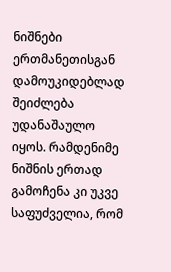ნიშნები ერთმანეთისგან დამოუკიდებლად შეიძლება უდანაშაულო იყოს. რამდენიმე ნიშნის ერთად გამოჩენა კი უკვე საფუძველია, რომ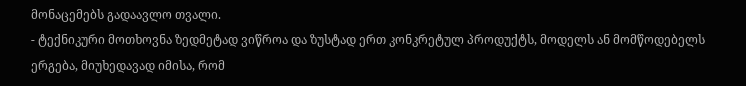მონაცემებს გადაავლო თვალი.
- ტექნიკური მოთხოვნა ზედმეტად ვიწროა და ზუსტად ერთ კონკრეტულ პროდუქტს, მოდელს ან მომწოდებელს ერგება, მიუხედავად იმისა, რომ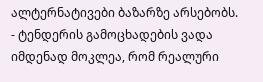ალტერნატივები ბაზარზე არსებობს.
- ტენდერის გამოცხადების ვადა იმდენად მოკლეა, რომ რეალური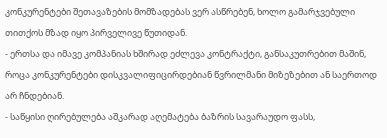კონკურენტები შეთავაზების მომზადებას ვერ ასწრებენ, ხოლო გამარჯვებული თითქოს მზად იყო პირველივე წუთიდან.
- ერთსა და იმავე კომპანიას ხშირად ეძლევა კონტრაქტი, განსაკუთრებით მაშინ, როცა კონკურენტები დისკვალიფიცირდებიან წვრილმანი მიზეზებით ან საერთოდ არ ჩნდებიან.
- საწყისი ღირებულება აშკარად აღემატება ბაზრის სავარაუდო ფასს,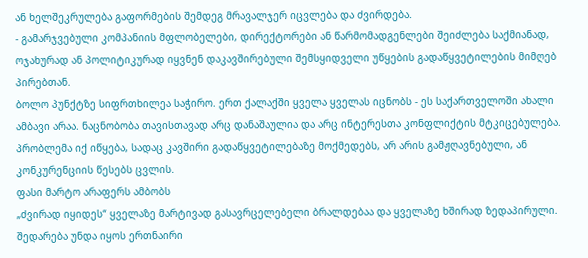ან ხელშეკრულება გაფორმების შემდეგ მრავალჯერ იცვლება და ძვირდება.
- გამარჯვებული კომპანიის მფლობელები, დირექტორები ან წარმომადგენლები შეიძლება საქმიანად, ოჯახურად ან პოლიტიკურად იყვნენ დაკავშირებული შემსყიდველი უწყების გადაწყვეტილების მიმღებ პირებთან.
ბოლო პუნქტზე სიფრთხილეა საჭირო. ერთ ქალაქში ყველა ყველას იცნობს - ეს საქართველოში ახალი ამბავი არაა. ნაცნობობა თავისთავად არც დანაშაულია და არც ინტერესთა კონფლიქტის მტკიცებულება. პრობლემა იქ იწყება, სადაც კავშირი გადაწყვეტილებაზე მოქმედებს, არ არის გამჟღავნებული, ან კონკურენციის წესებს ცვლის.
ფასი მარტო არაფერს ამბობს
„ძვირად იყიდეს“ ყველაზე მარტივად გასავრცელებელი ბრალდებაა და ყველაზე ხშირად ზედაპირული. შედარება უნდა იყოს ერთნაირი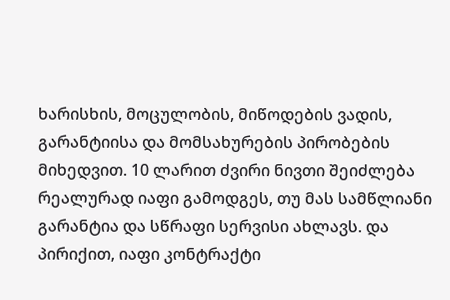ხარისხის, მოცულობის, მიწოდების ვადის, გარანტიისა და მომსახურების პირობების მიხედვით. 10 ლარით ძვირი ნივთი შეიძლება რეალურად იაფი გამოდგეს, თუ მას სამწლიანი გარანტია და სწრაფი სერვისი ახლავს. და პირიქით, იაფი კონტრაქტი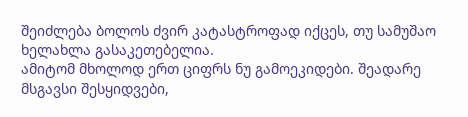შეიძლება ბოლოს ძვირ კატასტროფად იქცეს, თუ სამუშაო ხელახლა გასაკეთებელია.
ამიტომ მხოლოდ ერთ ციფრს ნუ გამოეკიდები. შეადარე მსგავსი შესყიდვები,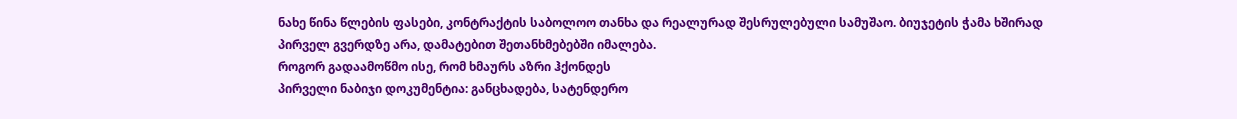ნახე წინა წლების ფასები, კონტრაქტის საბოლოო თანხა და რეალურად შესრულებული სამუშაო. ბიუჯეტის ჭამა ხშირად პირველ გვერდზე არა, დამატებით შეთანხმებებში იმალება.
როგორ გადაამოწმო ისე, რომ ხმაურს აზრი ჰქონდეს
პირველი ნაბიჯი დოკუმენტია: განცხადება, სატენდერო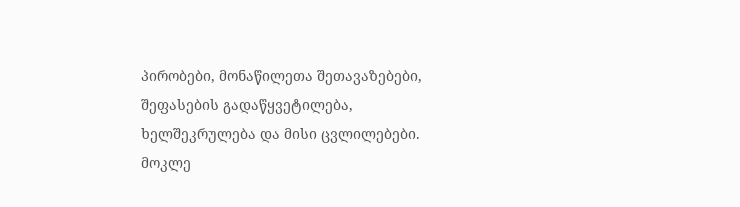პირობები, მონაწილეთა შეთავაზებები, შეფასების გადაწყვეტილება, ხელშეკრულება და მისი ცვლილებები. მოკლე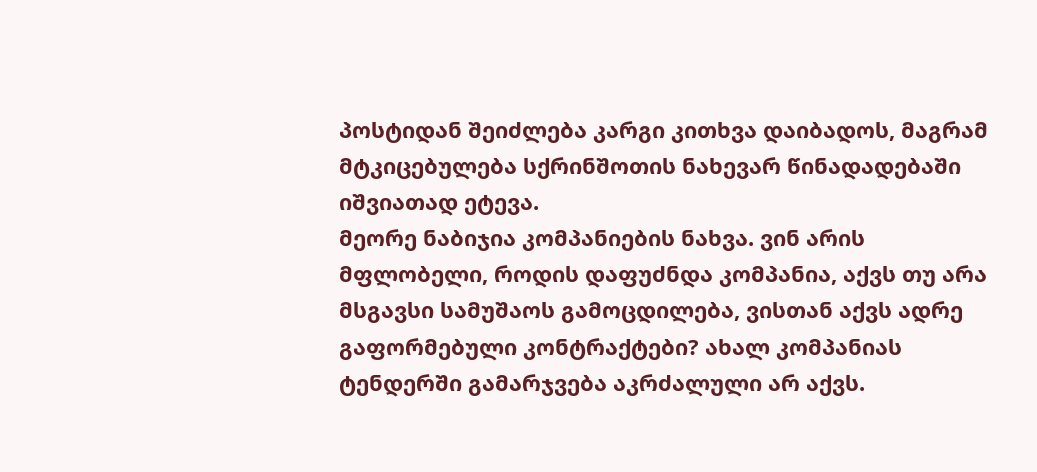პოსტიდან შეიძლება კარგი კითხვა დაიბადოს, მაგრამ მტკიცებულება სქრინშოთის ნახევარ წინადადებაში იშვიათად ეტევა.
მეორე ნაბიჯია კომპანიების ნახვა. ვინ არის მფლობელი, როდის დაფუძნდა კომპანია, აქვს თუ არა მსგავსი სამუშაოს გამოცდილება, ვისთან აქვს ადრე გაფორმებული კონტრაქტები? ახალ კომპანიას ტენდერში გამარჯვება აკრძალული არ აქვს.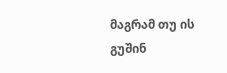მაგრამ თუ ის გუშინ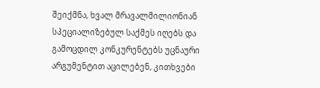შეიქმნა, ხვალ მრავალმილიონიან სპეციალიზებულ საქმეს იღებს და გამოცდილ კონკურენტებს უცნაური არგუმენტით აცილებენ, კითხვები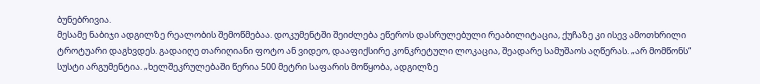ბუნებრივია.
მესამე ნაბიჯი ადგილზე რეალობის შემოწმებაა. დოკუმენტში შეიძლება ეწეროს დასრულებული რეაბილიტაცია, ქუჩაზე კი ისევ ამოთხრილი ტროტუარი დაგხვდეს. გადაიღე თარიღიანი ფოტო ან ვიდეო, დააფიქსირე კონკრეტული ლოკაცია, შეადარე სამუშაოს აღწერას. „არ მომწონს“ სუსტი არგუმენტია. „ხელშეკრულებაში წერია 500 მეტრი საფარის მოწყობა, ადგილზე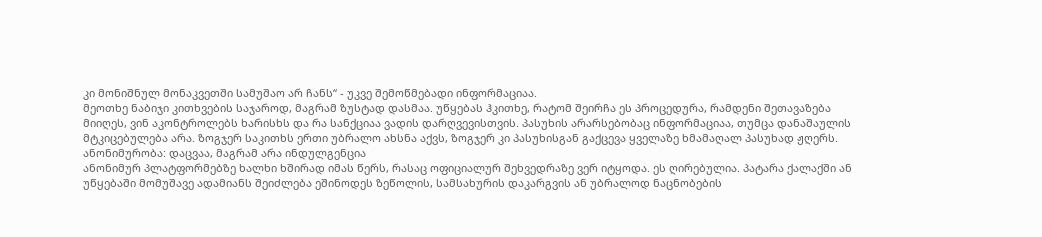კი მონიშნულ მონაკვეთში სამუშაო არ ჩანს“ - უკვე შემოწმებადი ინფორმაციაა.
მეოთხე ნაბიჯი კითხვების საჯაროდ, მაგრამ ზუსტად დასმაა. უწყებას ჰკითხე, რატომ შეირჩა ეს პროცედურა, რამდენი შეთავაზება მიიღეს, ვინ აკონტროლებს ხარისხს და რა სანქციაა ვადის დარღვევისთვის. პასუხის არარსებობაც ინფორმაციაა, თუმცა დანაშაულის მტკიცებულება არა. ზოგჯერ საკითხს ერთი უბრალო ახსნა აქვს, ზოგჯერ კი პასუხისგან გაქცევა ყველაზე ხმამაღალ პასუხად ჟღერს.
ანონიმურობა: დაცვაა, მაგრამ არა ინდულგენცია
ანონიმურ პლატფორმებზე ხალხი ხშირად იმას წერს, რასაც ოფიციალურ შეხვედრაზე ვერ იტყოდა. ეს ღირებულია. პატარა ქალაქში ან უწყებაში მომუშავე ადამიანს შეიძლება ეშინოდეს ზეწოლის, სამსახურის დაკარგვის ან უბრალოდ ნაცნობების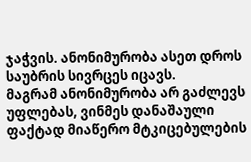ჯაჭვის. ანონიმურობა ასეთ დროს საუბრის სივრცეს იცავს.
მაგრამ ანონიმურობა არ გაძლევს უფლებას, ვინმეს დანაშაული ფაქტად მიაწერო მტკიცებულების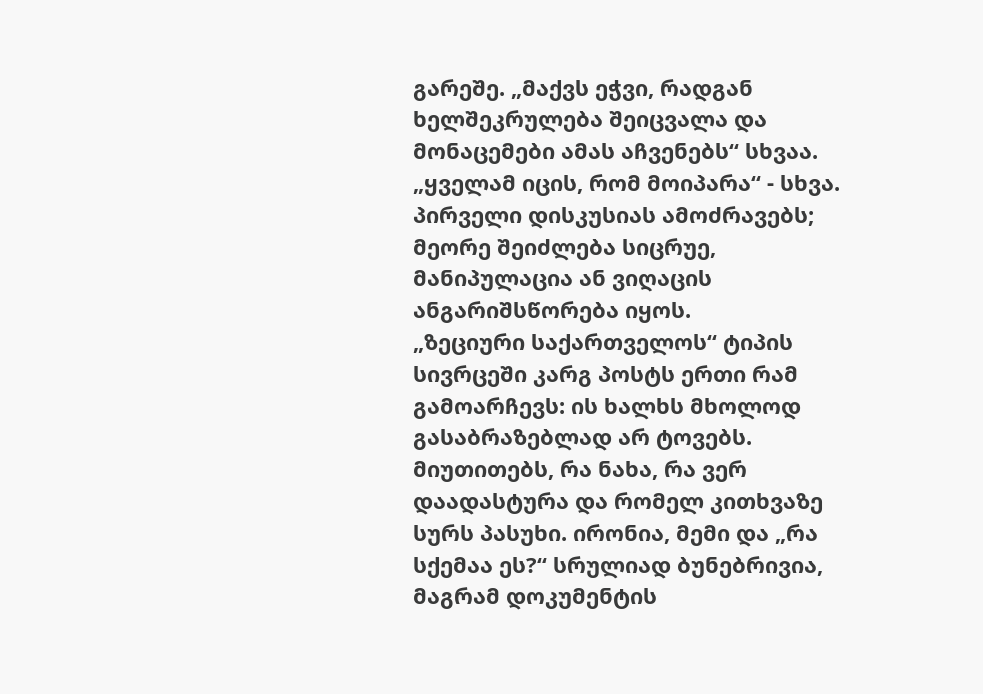გარეშე. „მაქვს ეჭვი, რადგან ხელშეკრულება შეიცვალა და მონაცემები ამას აჩვენებს“ სხვაა. „ყველამ იცის, რომ მოიპარა“ - სხვა. პირველი დისკუსიას ამოძრავებს; მეორე შეიძლება სიცრუე, მანიპულაცია ან ვიღაცის ანგარიშსწორება იყოს.
„ზეციური საქართველოს“ ტიპის სივრცეში კარგ პოსტს ერთი რამ გამოარჩევს: ის ხალხს მხოლოდ გასაბრაზებლად არ ტოვებს. მიუთითებს, რა ნახა, რა ვერ დაადასტურა და რომელ კითხვაზე სურს პასუხი. ირონია, მემი და „რა სქემაა ეს?“ სრულიად ბუნებრივია, მაგრამ დოკუმენტის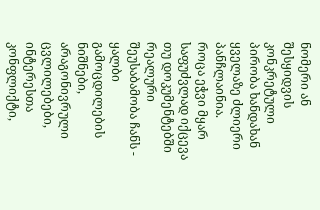ნომერი ან შესყიდვის კონკრეტული პირობა ხანდახან ყველაზე ძლიერი პანჩლაინია.
როცა ეჭვი მყარ საფუძვლად იქცევა
თუ დოკუმენტებში რეალური შეუსაბამობა ჩანს - ყალბი გამოცდილების ნიშნები, არაგონივრული ცვლილებები, ინტერესთა კონფლიქტი,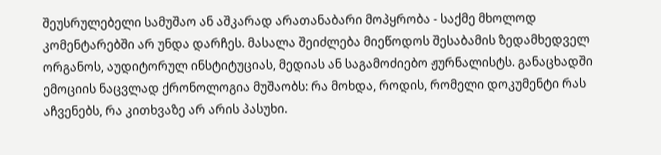შეუსრულებელი სამუშაო ან აშკარად არათანაბარი მოპყრობა - საქმე მხოლოდ კომენტარებში არ უნდა დარჩეს. მასალა შეიძლება მიეწოდოს შესაბამის ზედამხედველ ორგანოს, აუდიტორულ ინსტიტუციას, მედიას ან საგამოძიებო ჟურნალისტს. განაცხადში ემოციის ნაცვლად ქრონოლოგია მუშაობს: რა მოხდა, როდის, რომელი დოკუმენტი რას აჩვენებს, რა კითხვაზე არ არის პასუხი.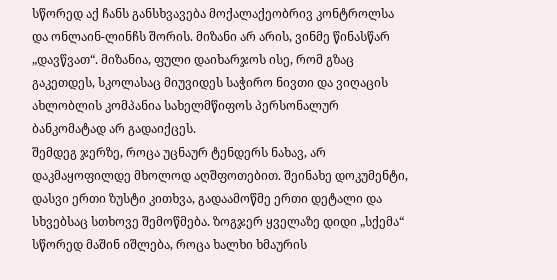სწორედ აქ ჩანს განსხვავება მოქალაქეობრივ კონტროლსა და ონლაინ-ლინჩს შორის. მიზანი არ არის, ვინმე წინასწარ „დავწვათ“. მიზანია, ფული დაიხარჯოს ისე, რომ გზაც გაკეთდეს, სკოლასაც მიუვიდეს საჭირო ნივთი და ვიღაცის ახლობლის კომპანია სახელმწიფოს პერსონალურ ბანკომატად არ გადაიქცეს.
შემდეგ ჯერზე, როცა უცნაურ ტენდერს ნახავ, არ დაკმაყოფილდე მხოლოდ აღშფოთებით. შეინახე დოკუმენტი, დასვი ერთი ზუსტი კითხვა, გადაამოწმე ერთი დეტალი და სხვებსაც სთხოვე შემოწმება. ზოგჯერ ყველაზე დიდი „სქემა“ სწორედ მაშინ იშლება, როცა ხალხი ხმაურის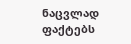ნაცვლად ფაქტებს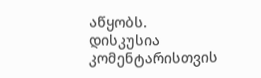აწყობს.
დისკუსია
კომენტარისთვის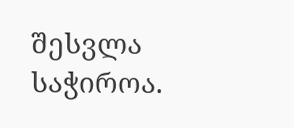შესვლა საჭიროა.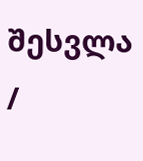შესვლა /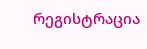რეგისტრაცია